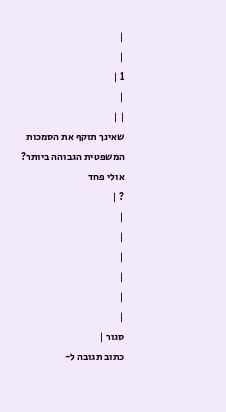|
|
1 |
|
| |
שאינך תוקף את הסמכות המשפטית הגבוהה ביותר? אולי פחד
? |
|
|
|
|
|
|
סגור |
כתוב תגובה ל-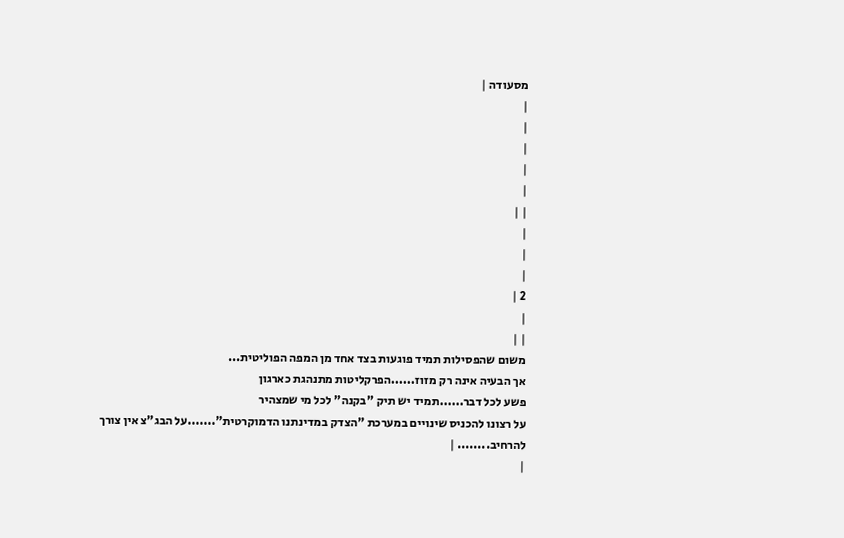מסעודה |
|
|
|
|
|
| |
|
|
|
2 |
|
| |
משום שהפסילות תמיד פוגעות בצד אחד מן המפה הפוליטית...
אך הבעיה אינה רק מזוז......הפרקליטות מתנהגת כארגון
פשע לכל דבר......תמיד יש תיק "בקנה" לכל מי שמצהיר
על רצונו להכניס שינויים במערכת "הצדק במדינתנו הדמוקרטית".......על הבג"צ אין צורך להרחיב........ |
|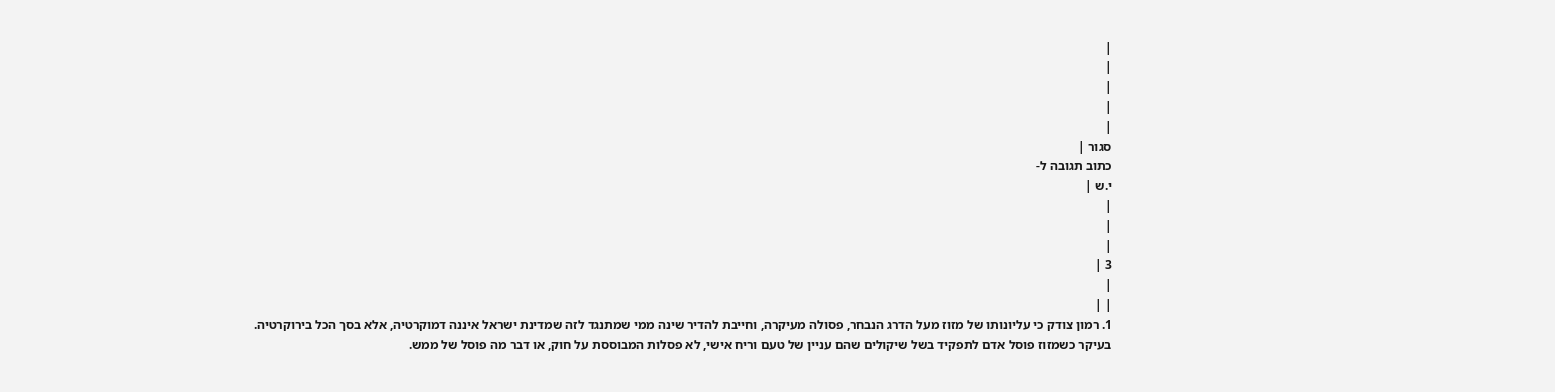|
|
|
|
|
סגור |
כתוב תגובה ל-
י.ש |
|
|
|
3 |
|
| |
1. רמון צודק כי עליונותו של מזוז מעל הדרג הנבחר, פסולה מעיקרה, וחייבת להדיר שינה ממי שמתנגד לזה שמדינת ישראל איננה דמוקרטיה, אלא בסך הכל בירוקרטיה.
בעיקר כשמזוז פוסל אדם לתפקיד בשל שיקולים שהם עניין של טעם וריח אישי, לא פסלות המבוססת על חוק, או דבר מה פוסל של ממש.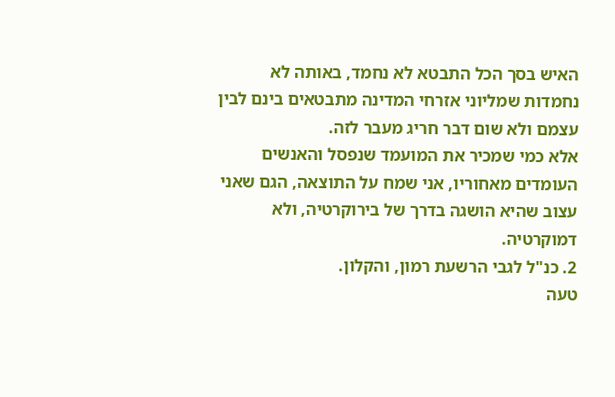האיש בסך הכל התבטא לא נחמד, באותה לא נחמדות שמליוני אזרחי המדינה מתבטאים בינם לבין עצמם ולא שום דבר חריג מעבר לזה.
אלא כמי שמכיר את המועמד שנפסל והאנשים העומדים מאחוריו, אני שמח על התוצאה, הגם שאני עצוב שהיא הושגה בדרך של בירוקרטיה, ולא דמוקרטיה.
2. כנ"ל לגבי הרשעת רמון, והקלון.
טעה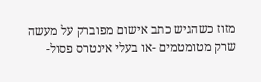מזוז כשהגיש כתב אישום מפוברק על מעשה שרק מטומטמים -או בעלי אינטרס פסול-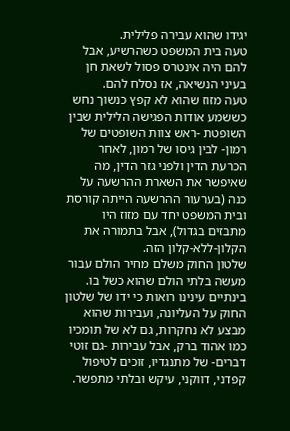יגידו שהוא עבירה פלילית.
טעה בית המשפט כשהרשיע, אבל להם היה אינטרס פסול לשאת חן בעיני הנשיאה, אז נסלח להם.
טעה מזוז שהוא לא קפץ כנשוך נחש כששמע אודות הפגישה הלילית שבין השופטת -ראש צוות השופטים של רמון- לבין גיסו של רמון, לאחר הכרעת הדין ולפני גזר הדין, מה שאיפשר את השארת ההרשעה על כנה (בערעור ההרשעה הייתה קורסת ובית המשפט יחד עם מזוז היו מתבזים בגדול), אבל בתמורה את הקלון-ללא-קלון הזה.
שלטון החוק משלם מחיר הולם עבור מעשה בלתי הולם שהוא כשל בו.
בינתיים עינינו רואות כי ידו של שלטון החוק על העליונה, ועבירות שהוא מבצע לא נחקרות, גם לא של תומכיו כמו אהוד ברק, אבל עבירות -גם זוטי דברים- של מתנגדיו, זוכים לטיפול קפדני, דווקני, עיקש ובלתי מתפשר.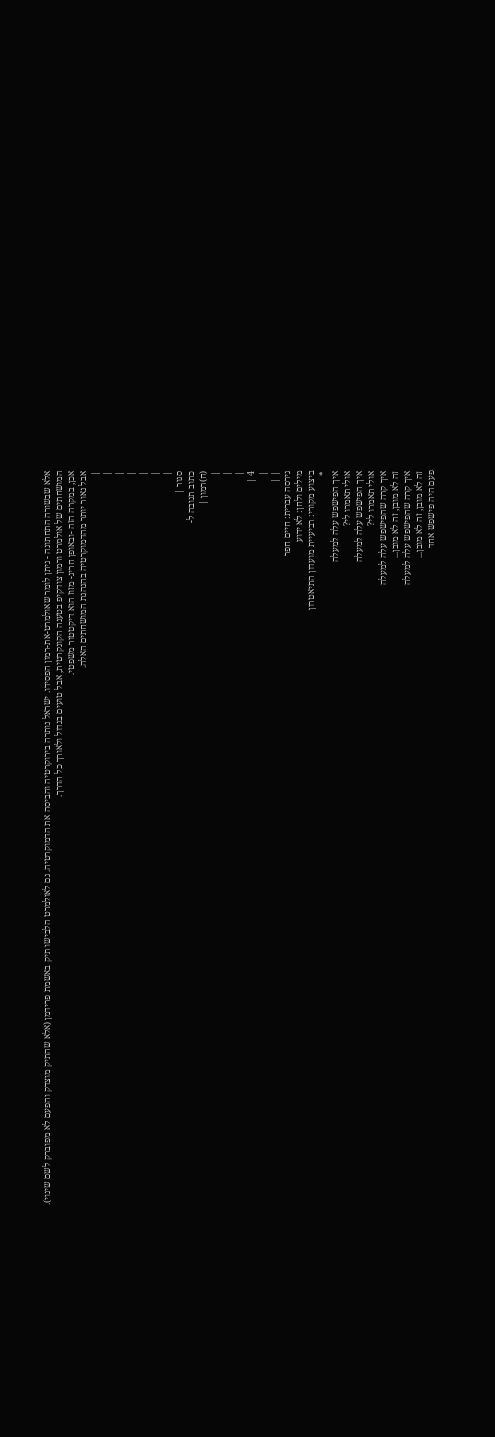אלא שבשורה התחתונה - ניתן לומר שאולמרט-את-רמון הפסידו. ישראל נותרה בירוקרטיה והביסה את הדמוקרטיה. גם לאולמרט הלבישו תיק באשמת פרידמן (אלא שהתיק מוצדק והפעם לא מפוברק לשם שינוי).
המושחתים של אולמרט ורמון צודקיפ בטענה הקונקרטית, אבל טועים בגדול ולאורך כל הדרך.
אכן, במקרה הזה -ובאופן חריג- מזוז הוא דיקטטור משפטי.
אבל נאור יותר מהדמוקרטיה בהנהגת המושחתים האלה.
|
|
|
|
|
|
|
סגור |
כתוב תגובה ל-
(ח)רמון |
|
|
|
4 |
|
| |
גירסה עברית: חיים חפר
מילים ולחן: לא ידוע
ביצוע מקורי: רביעיית מועדון התיאטרון
*
איך הפישפש עלה למעלה
אולי תאמרו לי?
איך הפישפש עלה למעלה
אולי תאמרו לי?
איך קרה שהפישפש עלה למעלה
זה לא מובן, זה לא מובן...
איך קרה שהפישפש עלה למעלה
זה לא מובן, זה לא מובן...
פעם היה פישפש אחד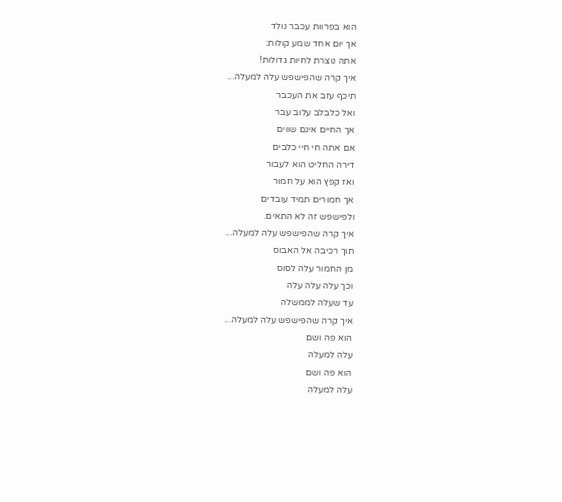הוא בפרוות עכבר נולד
אך יום אחד שמע קולות:
אתה נוצרת לחיות גדולות!
איך קרה שהפישפש עלה למעלה...
תיכף עזב את העכבר
ואל כלבלב עלוב עבר
אך החיים אינם שווים
אם אתה חי חיי כלבים
דירה החליט הוא לעבור
ואז קפץ הוא על חמור
אך חמורים תמיד עובדים
ולפישפש זה לא התאים.
איך קרה שהפישפש עלה למעלה...
תוך רכיבה אל האבוס
מן החמור עלה לסוס
וכך עלה עלה עלה
עד שעלה לממשלה
איך קרה שהפישפש עלה למעלה...
הוא פה ושם
עלה למעלה
הוא פה ושם
עלה למעלה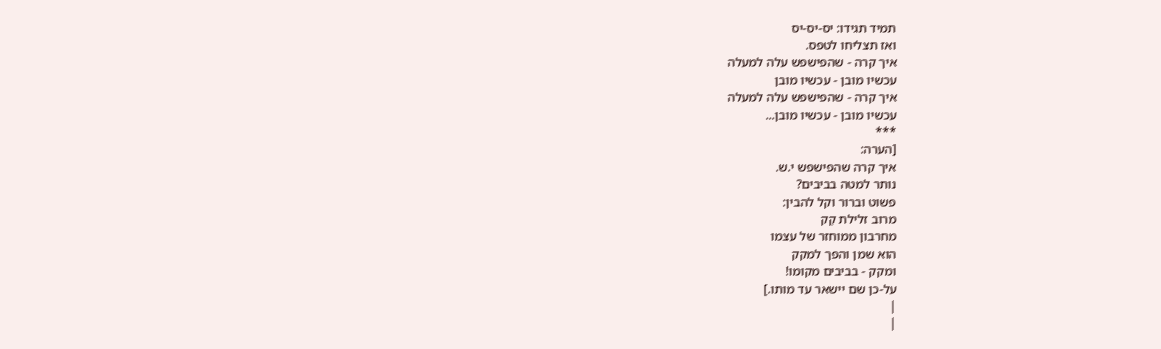תמיד תגידו: יס-יס-יס
ואז תצליחו לטפס.
איך קרה - שהפישפש עלה למעלה
עכשיו מובן - עכשיו מובן
איך קרה - שהפישפש עלה למעלה
עכשיו מובן - עכשיו מובן...
***
[הערה:
איך קרה שהפישפש י.ש.
נותר למטה בביבים?
פשוט וברור וקל להבין:
מרוב זלילת קַק
מחרבון ממוחזר של עצמו
הוא שמן והפך למקק
ומקק - בביבים מקומו!
על-כן שם יישאר עד מותו.]
|
|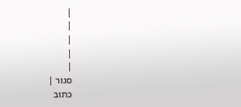|
|
|
|
|
סגור |
כתוב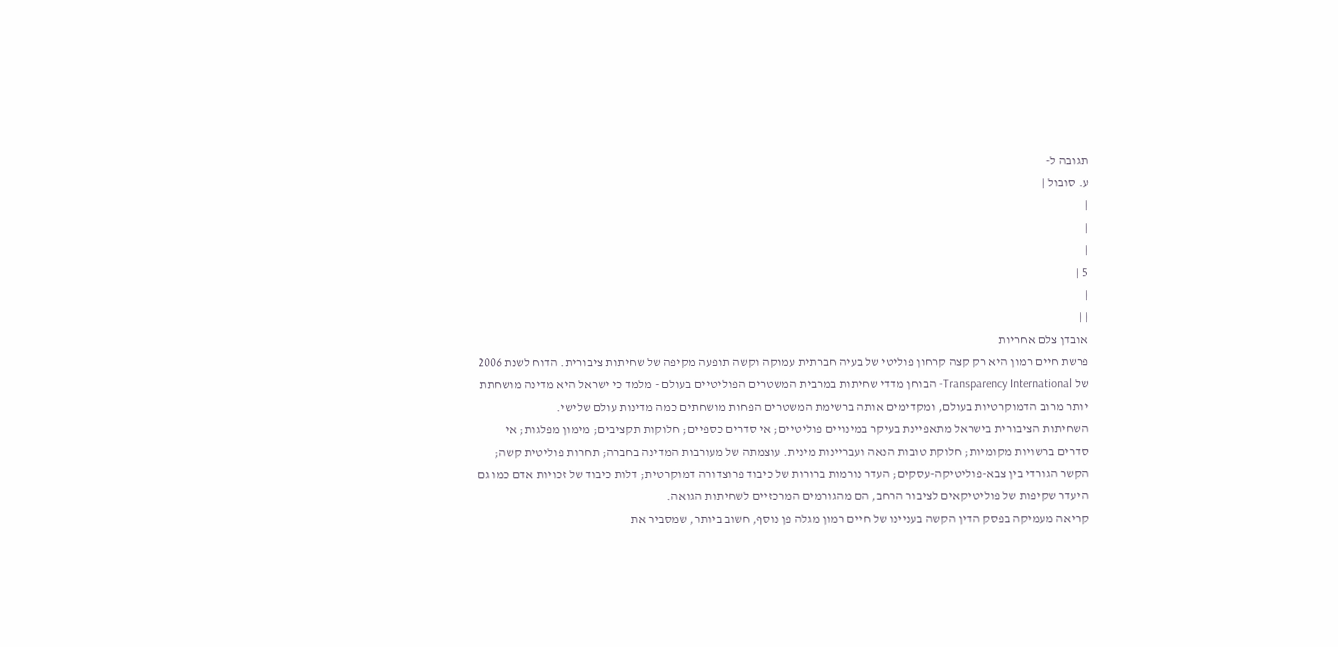תגובה ל-
ע. סובול |
|
|
|
5 |
|
| |
אובדן צלם אחריות
פרשת חיים רמון היא רק קצה קרחון פוליטי של בעיה חברתית עמוקה וקשה תופעה מקיפה של שחיתות ציבורית. הדוח לשנת 2006 של Transparency International- הבוחן מדדי שחיתות במרבית המשטרים הפוליטיים בעולם - מלמד כי ישראל היא מדינה מושחתת יותר מרוב הדמוקרטיות בעולם, ומקדימים אותה ברשימת המשטרים הפחות מושחתים כמה מדינות עולם שלישי.
השחיתות הציבורית בישראל מתאפיינת בעיקר במינויים פוליטיים; אי סדרים כספיים; חלוקות תקציבים; מימון מפלגות; אי סדרים ברשויות מקומיות; חלוקת טובות הנאה ועבריינות מינית. עוצמתה של מעורבות המדינה בחברה; תחרות פוליטית קשה; הקשר הגורדי בין צבא-פוליטיקה-עסקים; העדר נורמות ברורות של כיבוד פרוצדורה דמוקרטית; דלות כיבוד של זכויות אדם כמו גם היעדר שקיפות של פוליטיקאים לציבור הרחב, הם מהגורמים המרכזיים לשחיתות הגואה.
קריאה מעמיקה בפסק הדין הקשה בעניינו של חיים רמון מגלה פן נוסף, חשוב ביותר, שמסביר את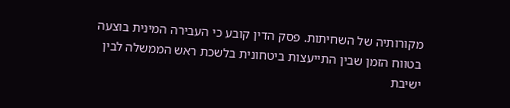מקורותיה של השחיתות. פסק הדין קובע כי העבירה המינית בוצעה בטווח הזמן שבין התייעצות ביטחונית בלשכת ראש הממשלה לבין ישיבת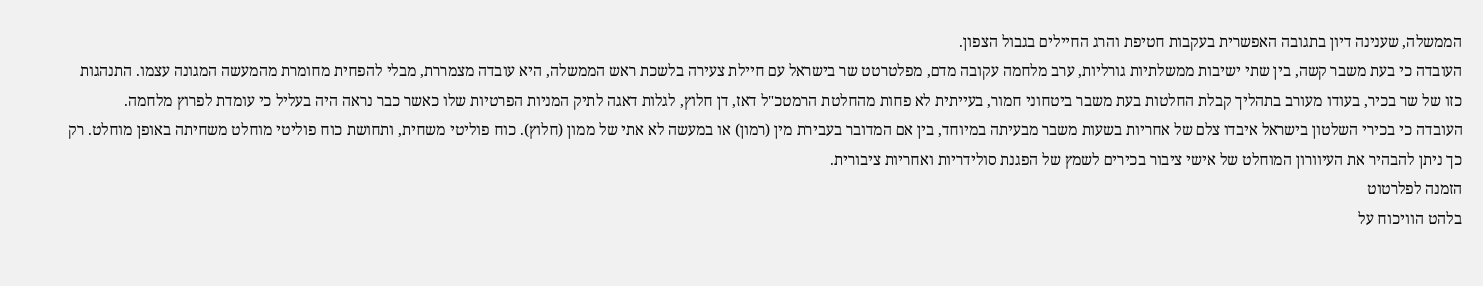הממשלה, שענינה דיון בתגובה האפשרית בעקבות חטיפת והרג החיילים בגבול הצפון.
העובדה כי בעת משבר קשה, בין שתי ישיבות ממשלתיות גורליות, ערב מלחמה עקובה מדם, מפלטרטט שר בישראל עם חיילת צעירה בלשכת ראש הממשלה, היא עובדה מצמררת, מבלי להפחית מחומרת מהמעשה המגונה עצמו. התנהגות כזו של שר בכיר, בעודו מעורב בתהליך קבלת החלטות בעת משבר ביטחוני חמור, בעייתית לא פחות מהחלטת הרמטכ"ל דאז, דן חלוץ, לגלות דאגה לתיק המניות הפרטיות שלו כאשר כבר נראה היה בעליל כי עומדת לפרוץ מלחמה.
העובדה כי בכירי השלטון בישראל איבדו צלם של אחריות בשעות משבר מבעיתה במיוחד, בין אם המדובר בעבירת מין (רמון) או במעשה לא אתי של ממון (חלוץ). כוח פוליטי משחית, ותחושת כוח פוליטי מוחלט משחיתה באופן מוחלט. רק כך ניתן להבהיר את העיוורון המוחלט של אישי ציבור בכירים לשמץ של הפגנת סולידריות ואחריות ציבורית.
הזמנה לפלרטוט
בלהט הוויכוח על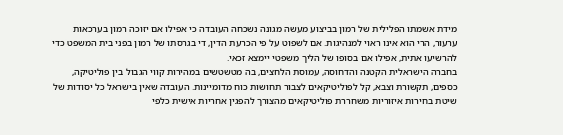מידת אשמתו הפלילית של רמון בביצוע מעשה מגונה נשכחה העובדה כי אפילו אם יזוכה רמון בערכאות ערעור, הרי הוא אינו ראוי למנהיגות. אם לשפוט על פי הכרעת הדין, די בגרסתו של רמון בפני בית המשפט כדי להרשיעו אתית, אפילו אם בסופו של הליך משפטי יימצא זכאי.
בחברה הישראלית הקטנה והדחוסה, עמוסת הלחצים, בה מטשטשים במהירות קווי הגבול בין פוליטיקה, כספים, תקשורת וצבא, קל לפוליטיקאים לצבור תחושות כוח מדומיינות. העובדה שאין בישראל כל יסודות של שיטת בחירות איזוריות משחררת פוליטיקאים מהצורך להפגין אחריות אישית כלפי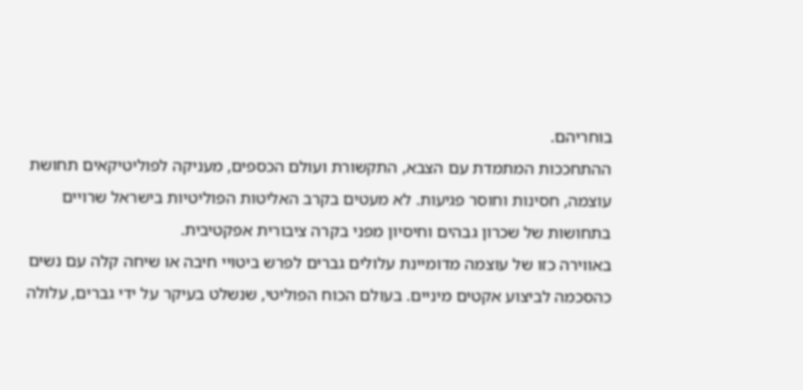בוחריהם.
ההתחככות המתמדת עם הצבא, התקשורת ועולם הכספים, מעניקה לפוליטיקאים תחושת עוצמה, חסינות וחוסר פגיעות. לא מעטים בקרב האליטות הפוליטיות בישראל שרויים בתחושות של שכרון גבהים וחיסיון מפני בקרה ציבורית אפקטיבית.
באווירה כזו של עוצמה מדומיינת עלולים גברים לפרש ביטויי חיבה או שיחה קלה עם נשים כהסכמה לביצוע אקטים מיניים. בעולם הכוח הפוליטי, שנשלט בעיקר על ידי גברים, עלולה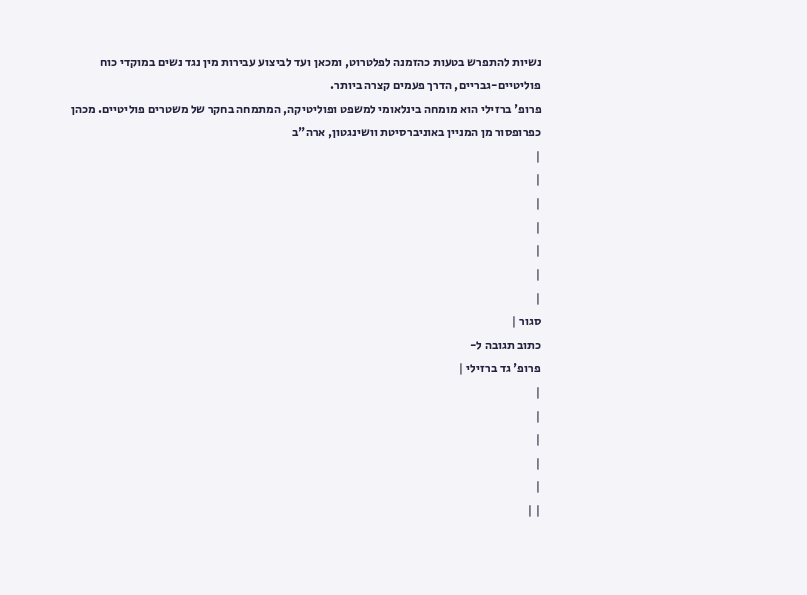נשיות להתפרש בטעות כהזמנה לפלטרוט, ומכאן ועד לביצוע עבירות מין נגד נשים במוקדי כוח פוליטיים-גבריים, הדרך פעמים קצרה ביותר.
פרופ' ברזילי הוא מומחה בינלאומי למשפט ופוליטיקה, המתמחה בחקר של משטרים פוליטיים. מכהן כפרופסור מן המניין באוניברסיטת וושינגטון, ארה"ב
|
|
|
|
|
|
|
סגור |
כתוב תגובה ל-
פרופ' גד ברזילי |
|
|
|
|
|
| |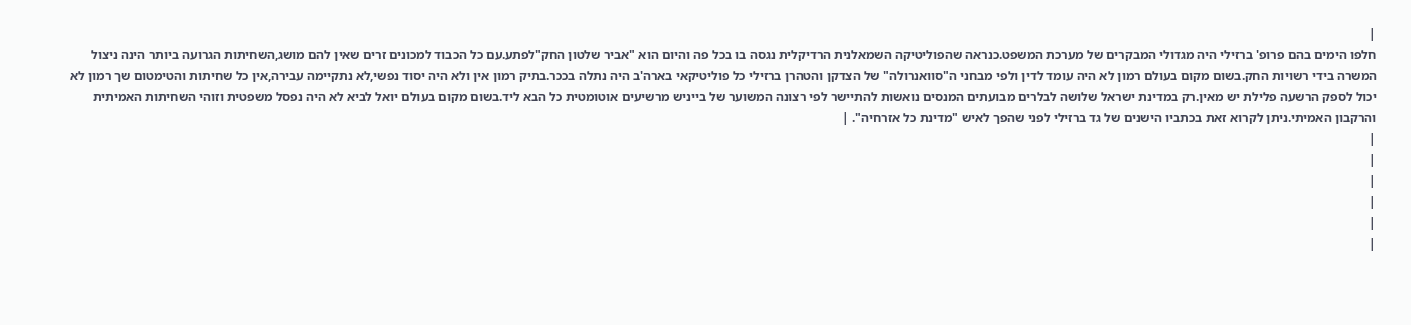|
חלפו הימים בהם פרופ' ברזילי היה מגדולי המבקרים של מערכת המשפט.כנראה שהפוליטיקה השמאלנית הרדיקלית נגסה בו בכל פה והיום הוא "אביר שלטון החק"לפתע.עם כל הכבוד למכונים זרים שאין להם מושג,השחיתות הגרועה ביותר הינה ניצול המשרה בידי רשויות החק.בשום מקום בעולם רמון לא היה עומד לדין ולפי מבחני ה"סוואנרולה" של הצדקן והטהרן ברזילי כל פוליטיקאי בארה'ב היה נתלה בככר.בתיק רמון אין ולא היה יסוד נפשי,לא נתקיימה עבירה,אין כל שחיתות והטימטום שך רמון לא יכול לספק הרשעה פלילת יש מאין.רק במדינת ישראל שלושה לבלרים מבועתים המנסים נואשות להתיישר לפי רצונה המשוער של בייניש מרשיעים אוטומטית כל הבא ליד.בשום מקום בעולם יואל לביא לא היה נפסל משפטית וזוהי השחיתות האמיתית והרקבון האמיתי.ניתן לקרוא זאת בכתביו הישנים של גד ברזילי לפני שהפך לאיש "מדינת כל אזרחיה". |
|
|
|
|
|
|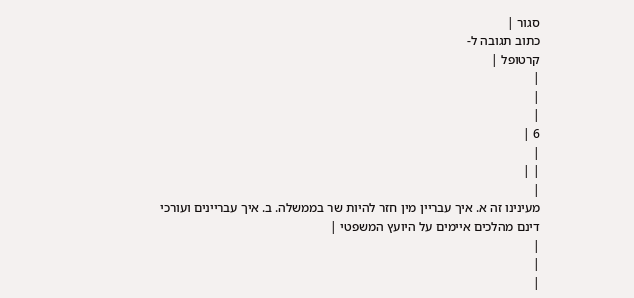סגור |
כתוב תגובה ל-
קרטופל |
|
|
|
6 |
|
| |
|
מעינינו זה א. איך עבריין מין חזר להיות שר בממשלה. ב. איך עבריינים ועורכי דינם מהלכים איימים על היועץ המשפטי |
|
|
|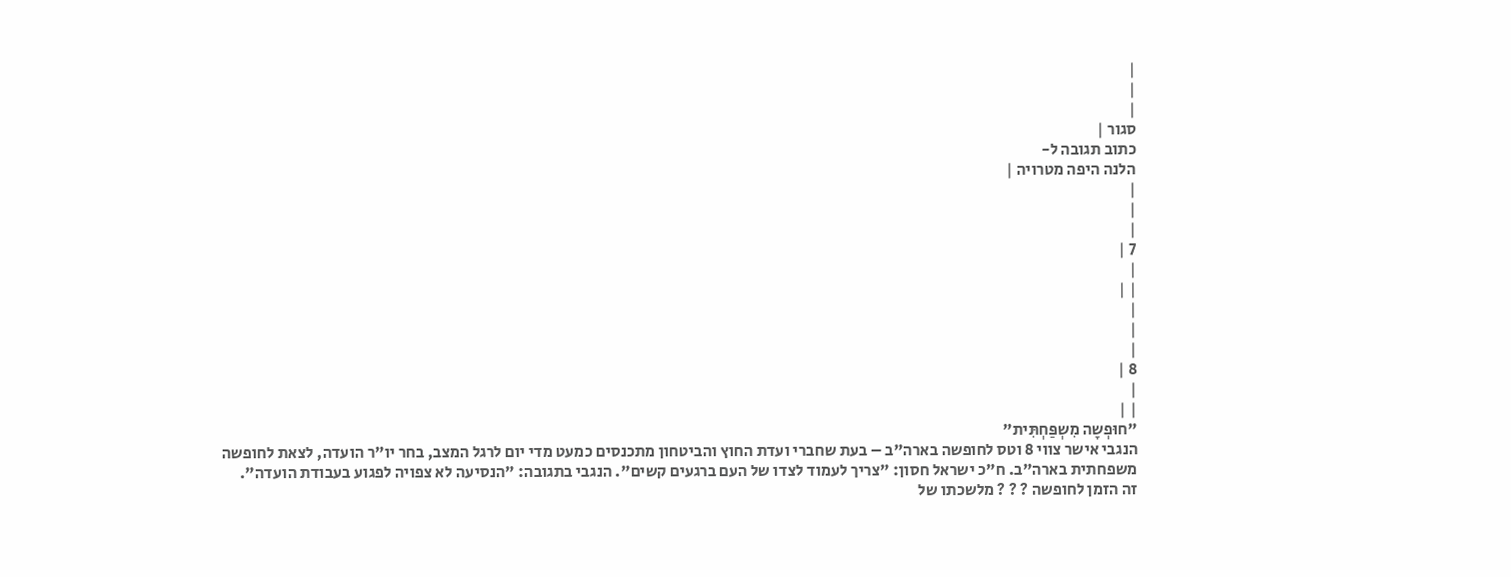|
|
|
סגור |
כתוב תגובה ל-
הלנה היפה מטרויה |
|
|
|
7 |
|
| |
|
|
|
8 |
|
| |
"חוּפְשָה מִשְפַּחְתִּית"
הנגבי אישר צווי 8 וטס לחופשה בארה"ב – בעת שחברי ועדת החוץ והביטחון מתכנסים כמעט מדי יום לרגל המצב, בחר יו"ר הועדה, לצאת לחופשה משפחתית בארה"ב. ח"כ ישראל חסון: "צריך לעמוד לצדו של העם ברגעים קשים". הנגבי בתגובה: "הנסיעה לא צפויה לפגוע בעבודת הועדה".
זה הזמן לחופשה ? ? ? מלשכתו של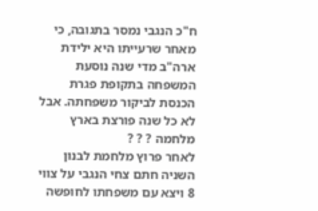ח"כ הנגבי נמסר בתגובה, כי מאחר שרעייתו היא ילידת ארה"ב מדי שנה נוסעת המשפחה בתקופת פגרת הכנסת לביקור משפחתה. אבל לא כל שנה פורצת בארץ מלחמה ? ? ?
לאחר פרוץ מלחמת לבנון השניה חתם צחי הנגבי על צווי 8 ויצא עם משפחתו לחופשה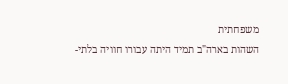משפחתית
השהות בארה"ב תמיד היתה עבורו חוויה בלתי-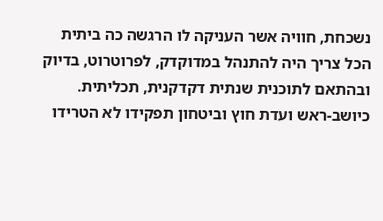נשכחת, חוויה אשר העניקה לו הרגשה כה ביתית
הכל צריך היה להתנהל במדוקדק, לפרוטרוט, בדיוק ובהתאם לתוכנית שנתית דקדקנית, תכליתית.
כיושב-ראש ועדת חוץ וביטחון תפקידו לא הטרידו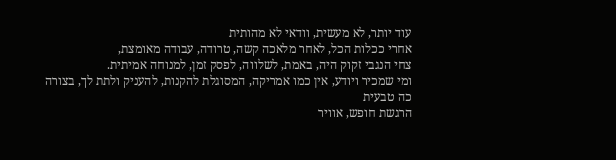עוד יותר, לא מעשית, וודאי לא מהותית
אחרי ככלות הכל, לאחר מלאכה קשה, טרודה, עבודה מאומצת,
צחי הנגבי זקוק היה, באמת, לשלווה, לפסק זמן, למנוחה אמיתית.
ומי שמכיר ויודע, אין כמו אמריקה, המסוגלת להקנות, להעניק ולתת לך, בצורה כה טבעית
הרגשת חופש, אוויר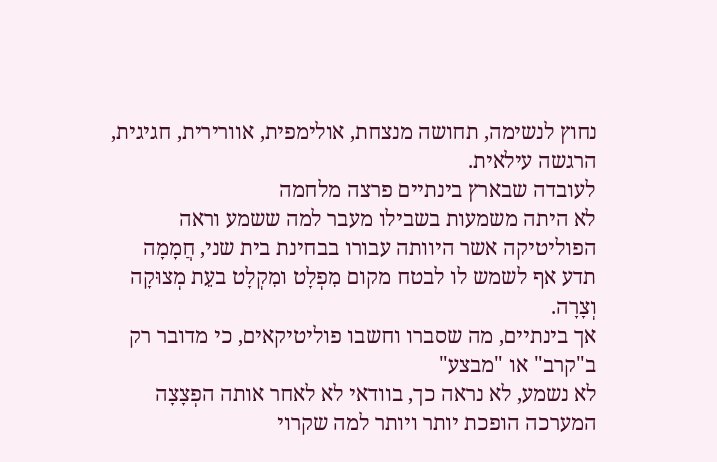נחוץ לנשימה, תחושה מנצחת, אולימפית, אוורירית, חגיגית, הרגשה עילאית.
לעובדה שבארץ בינתיים פרצה מלחמה
לא היתה משמעות בשבילו מעבר למה ששמע וראה
הפוליטיקה אשר היוותה עבורו בבחינת בית שני, חֲמָמָה
תדע אף לשמש לו לבטח מקום מִפְלָט ומִקְלָט בעֵת מְצוּקָה וְצָרָה.
אך בינתיים, מה שסברו וחשבו פוליטיקאים, כי מדובר רק ב"קרב" או "מבצע"
לא נשמע, לא נראה כך, בוודאי לא לאחר אותה הפְצָצָה
המערכה הופכת יותר ויותר למה שקרוי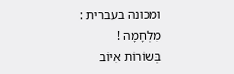ומכונה בעברית : מִלְחָמָה !
בְּשוֹרוֹת אִיוֹב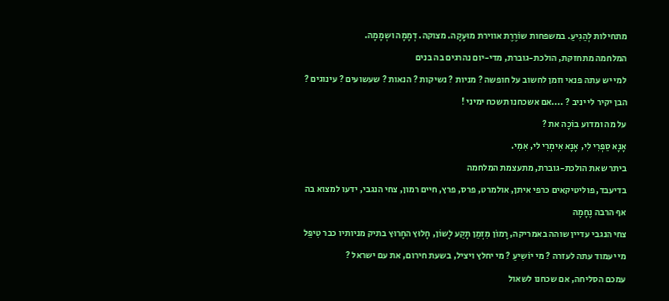מתחילות לְהַגִיעַ. במשפחות שוֹרֶרֶת אווירת מוּעָקָה. מצוקה. דְמָמָה ושְמָמָה.
המלחמה מתחזקת, הולכת-גוברת, מדי-יום נהרגים בה בנים
למי יש עתה פנאי וזמן לחשוב על חופשה ? מניות ? נשיקות ? הנאות ? שעשועים ? עינוגים ?
הבן יקיר לי יניב ? ....אם אשכחנו תשכח ימיני !
על מה ומדוע בוֹכָה את ?
אָנָא סַפְּרִי לִי, אָנָא אִימְרִי לי, אִמִי.
ביתר שאת הולכת-גוברת, מתעצמת המלחמה
בדיעבד, פוליטיקאים כרפי איתן, אולמרט, פרס, פרץ, חיים רמון, צחי הנגבי, ידעו למצוא בה אף הרבה נֶחָמָה
צחי הנגבי עדיין שוהה באמריקה, רָמוֹן מִזְמַן תָקַע לָשוֹן, חָלוּץ החָרוּץ בתיק מניותיו כבר טִיפֵּל
מי יעמוד עתה לעזרה ? מי יוֹשִיעַ ? מי יחלץ ויציל, בשעת חירום, את עם ישראל ?
עמכם הסליחה, אם שכחנו לשאול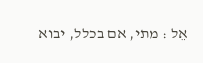אֵל : מתי, אם בכלל, יבוא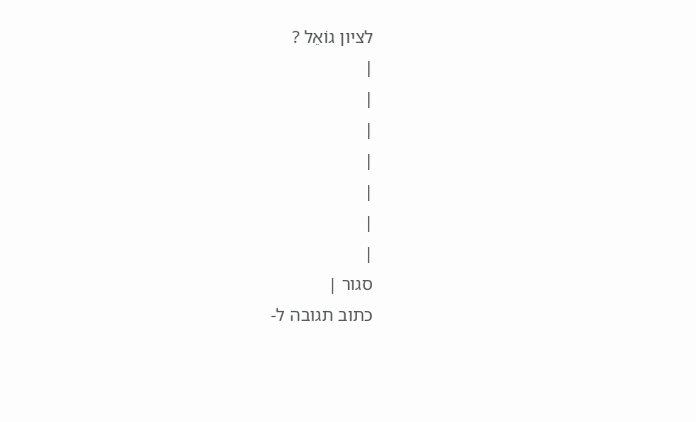לציון גוֹאֵל ?
|
|
|
|
|
|
|
סגור |
כתוב תגובה ל-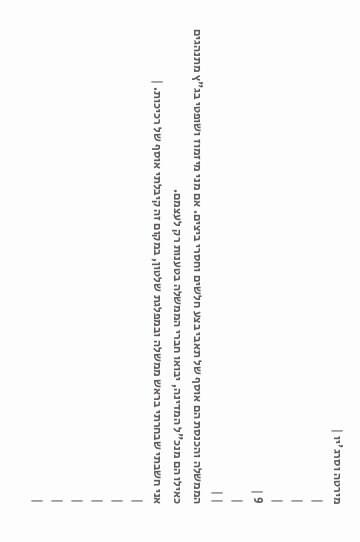מירטה וסרג'יו |
|
|
|
9 |
|
| |
הממשלה והכנסת הם אוסף של תאבי בצע חלשים וחסרי ביצים. אם מני מיזמוז ושופטי בג"ץ מתנהגים כאילו הם מנכ"ל המדינה, יבואו חברי הממשלה בטענות רק לעצמם.
אני חשבתי שבחרתי בראש ממשלה ובמפלגת שלטון, במקום זה קיבלתי אוסף של רכיכות. |
|
|
|
|
|
|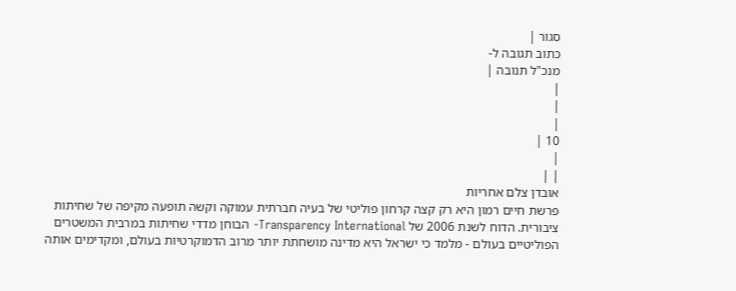סגור |
כתוב תגובה ל-
מנכ"ל תנובה |
|
|
|
10 |
|
| |
אובדן צלם אחריות
פרשת חיים רמון היא רק קצה קרחון פוליטי של בעיה חברתית עמוקה וקשה תופעה מקיפה של שחיתות ציבורית. הדוח לשנת 2006 של Transparency International- הבוחן מדדי שחיתות במרבית המשטרים הפוליטיים בעולם - מלמד כי ישראל היא מדינה מושחתת יותר מרוב הדמוקרטיות בעולם, ומקדימים אותה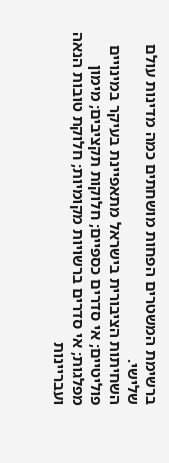ברשימת המשטרים הפחות מושחתים כמה מדינות עולם שלישי.
השחיתות הציבורית בישראל מתאפיינת בעיקר במינויים פוליטיים; אי סדרים כספיים; חלוקות תקציבים; מימון מפלגות; אי סדרים ברשויות מקומיות; חלוקת טובות הנאה ועבריינות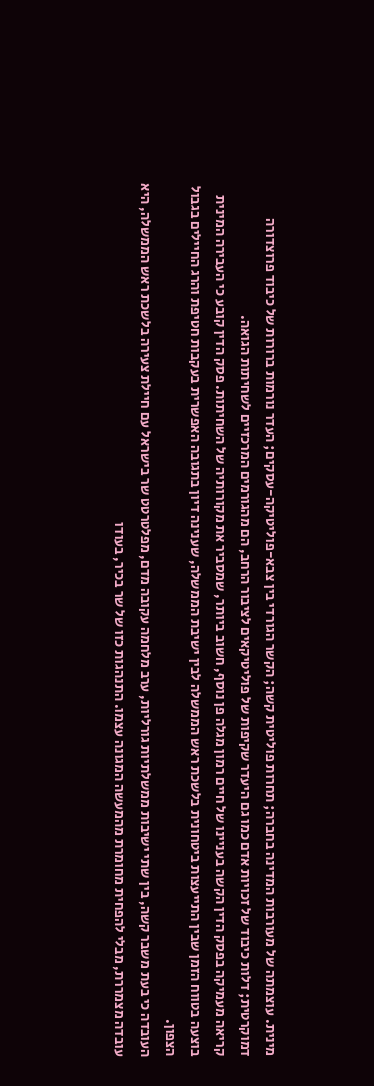מינית. עוצמתה של מעורבות המדינה בחברה; תחרות פוליטית קשה; הקשר הגורדי בין צבא-פוליטיקה-עסקים; העדר נורמות ברורות של כיבוד פרוצדורה דמוקרטית; דלות כיבוד של זכויות אדם כמו גם היעדר שקיפות של פוליטיקאים לציבור הרחב, הם מהגורמים המרכזיים לשחיתות הגואה.
קריאה מעמיקה בפסק הדין הקשה בעניינו של חיים רמון מגלה פן נוסף, חשוב ביותר, שמסביר את מקורותיה של השחיתות. פסק הדין קובע כי העבירה המינית בוצעה בטווח הזמן שבין התייעצות ביטחונית בלשכת ראש הממשלה לבין ישיבת הממשלה, שענינה דיון בתגובה האפשרית בעקבות חטיפת והרג החיילים בגבול הצפון.
העובדה כי בעת משבר קשה, בין שתי ישיבות ממשלתיות גורליות, ערב מלחמה עקובה מדם, מפלטרטט שר בישראל עם חיילת צעירה בלשכת ראש הממשלה, היא עובדה מצמררת, מבלי להפחית מחומרת מהמעשה המגונה עצמו. התנהגות כזו של שר בכיר, בעודו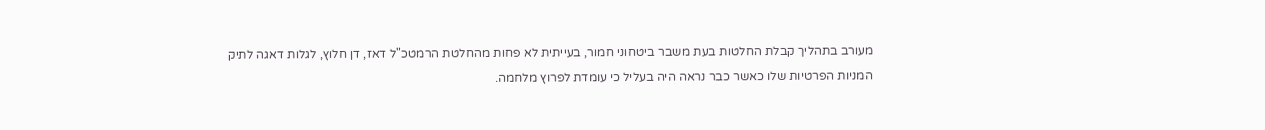מעורב בתהליך קבלת החלטות בעת משבר ביטחוני חמור, בעייתית לא פחות מהחלטת הרמטכ"ל דאז, דן חלוץ, לגלות דאגה לתיק המניות הפרטיות שלו כאשר כבר נראה היה בעליל כי עומדת לפרוץ מלחמה.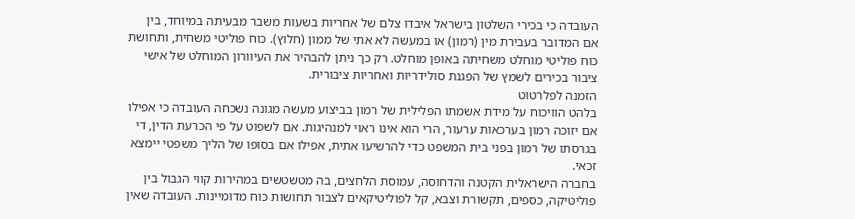העובדה כי בכירי השלטון בישראל איבדו צלם של אחריות בשעות משבר מבעיתה במיוחד, בין אם המדובר בעבירת מין (רמון) או במעשה לא אתי של ממון (חלוץ). כוח פוליטי משחית, ותחושת כוח פוליטי מוחלט משחיתה באופן מוחלט. רק כך ניתן להבהיר את העיוורון המוחלט של אישי ציבור בכירים לשמץ של הפגנת סולידריות ואחריות ציבורית.
הזמנה לפלרטוט
בלהט הוויכוח על מידת אשמתו הפלילית של רמון בביצוע מעשה מגונה נשכחה העובדה כי אפילו אם יזוכה רמון בערכאות ערעור, הרי הוא אינו ראוי למנהיגות. אם לשפוט על פי הכרעת הדין, די בגרסתו של רמון בפני בית המשפט כדי להרשיעו אתית, אפילו אם בסופו של הליך משפטי יימצא זכאי.
בחברה הישראלית הקטנה והדחוסה, עמוסת הלחצים, בה מטשטשים במהירות קווי הגבול בין פוליטיקה, כספים, תקשורת וצבא, קל לפוליטיקאים לצבור תחושות כוח מדומיינות. העובדה שאין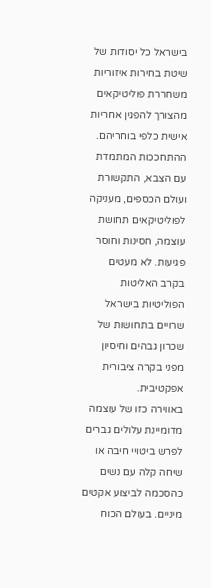בישראל כל יסודות של שיטת בחירות איזוריות משחררת פוליטיקאים מהצורך להפגין אחריות אישית כלפי בוחריהם.
ההתחככות המתמדת עם הצבא, התקשורת ועולם הכספים, מעניקה לפוליטיקאים תחושת עוצמה, חסינות וחוסר פגיעות. לא מעטים בקרב האליטות הפוליטיות בישראל שרויים בתחושות של שכרון גבהים וחיסיון מפני בקרה ציבורית אפקטיבית.
באווירה כזו של עוצמה מדומיינת עלולים גברים לפרש ביטויי חיבה או שיחה קלה עם נשים כהסכמה לביצוע אקטים מיניים. בעולם הכוח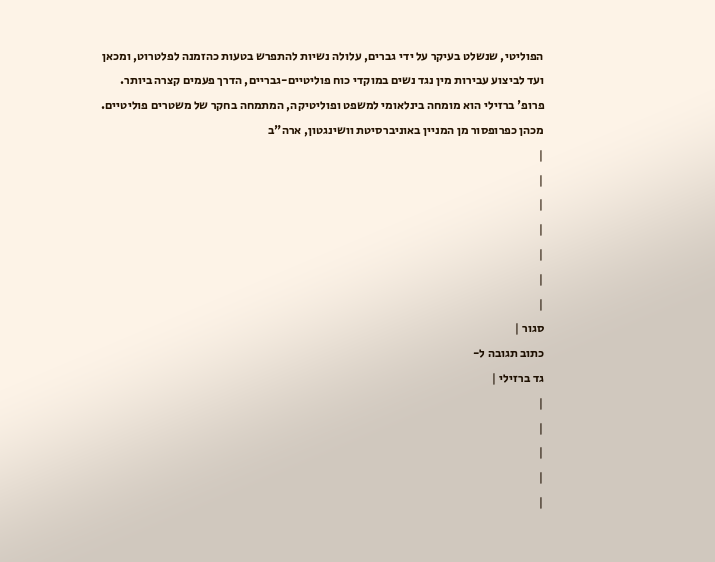הפוליטי, שנשלט בעיקר על ידי גברים, עלולה נשיות להתפרש בטעות כהזמנה לפלטרוט, ומכאן ועד לביצוע עבירות מין נגד נשים במוקדי כוח פוליטיים-גבריים, הדרך פעמים קצרה ביותר.
פרופ' ברזילי הוא מומחה בינלאומי למשפט ופוליטיקה, המתמחה בחקר של משטרים פוליטיים. מכהן כפרופסור מן המניין באוניברסיטת וושינגטון, ארה"ב
|
|
|
|
|
|
|
סגור |
כתוב תגובה ל-
גד ברזילי |
|
|
|
|
|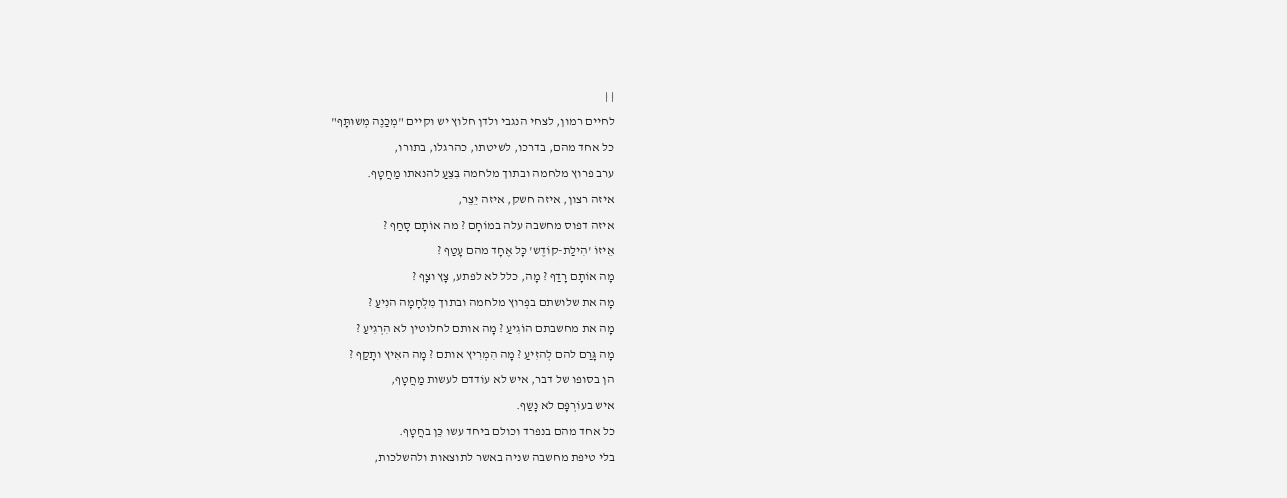| |
לחיים רמון, לצחי הנגבי ולדן חלוץ יש וקיים "מְכַנֶה מְשוּתָּף"
כל אחד מהם, בדרכו, לשיטתו, כהרגלו, בתורו,
ערב פרוץ מלחמה ובתוך מלחמה בִּצֵעַ להנאתו מַחֲטָף.
איזה רצון, איזה חשק, איזה יֵצֵר,
איזה דפוס מחשבה עלה במוֹחָם ? מה אוֹתָם סָחַף ?
אֵיזוֹ 'הִילַת-קוֹדֶש' כָּל אֶחָד מהם עָטַף ?
מָה אוֹתָם רָדַף ? מָה, כלל לא לפתע, צָץ וצָף ?
מָה את שלושתם בפְרוץ מלחמה ובתוך מִלְחָמָה הנִיעַ ?
מָה את מחשבתם הוֹגִיעַ ? מָה אותם לחלוטין לא הִרְגִיעַ ?
מָה גָּרַם להם לְהזִיעַ ? מָה הִמְרִיץ אותם ? מָה האִיץ ותָקַף ?
הן בסופו של דבר, איש לא עוֹדדם לעשות מַחֲטָף,
איש בעוֹרְפָּם לא נָשַף.
כל אחד מהם בנפרד וכולם ביחד עשו כֵּן בחֲטָף.
בלי טיפת מחשבה שניה באשר לתוצאות ולהשלכות,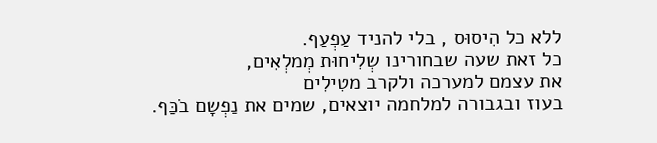ללא כל הִיסוּס , בלי להניד עַפְעַף.
כל זאת שעה שבחורינו שְלִיחוּת מְמלְאִים,
את עצמם למערכה ולקרב מטִילִים
בעוז ובגבורה למלחמה יוצאים, שמים את נַפְשָם בֹכַּף.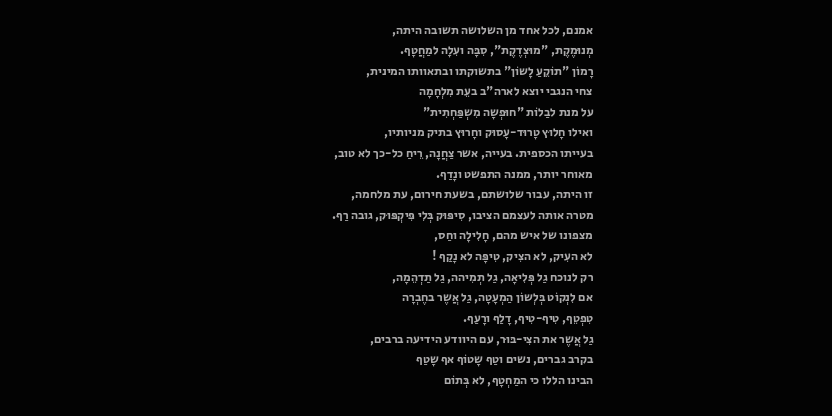אמנם, לכל אחד מן השלושה תשובה היתה,
מְנוּמֶקֶת, "מוּצְדֶקֶת", סִבָּה ועִלָה למַחֲטָף.
רָמוֹן "תוֹקֵעַ לָשוֹן" בתשוקתו ובתאוותו המינית,
צחי הנגבי יוצא לארה"ב בעֵת מִלְחָמָה
על מנת לבַלוֹת "חוּפְשָה מִשְפַּחְתִית"
ואילו חָלוּץ טָרוּד-עָסוּק וחָרוּץ בתיק מניותיו,
בעייתו הכספית. בעייה, אשר צַחֲנָה, רֵיחַ כל-כך לא טוב,
מאוחר יותר, ממנה התפשט ונָדַף.
זו היתה, עבור שלושתם, בשעת חירום, עת מלחמה,
מטרה אותה לעצמם הציבו, סִיפּוּק בְּלִי פִּיקְפּוּק, גובה רַף.
מצפונו של איש מהם, חָלִילָה וחַס,
לא העִיק, לא הצִיק, טִיפָּה לא נָקַף !
רק לנוכח גַל פְּלִיאָה, גַל תְמִיהה, גַל תַדְהֵמָה,
אם לִנְקוֹט בְּלְשוֹן הַמְעָטָה, גַל אֲשֶר בחֶבְרָה
טִפְטֵף, טִיף-טִיף, דָלַף ורָעַף.
גַל אֲשֶר את הצִי-בּוּר, עם היוודע הידיעה ברבים,
בקרב גברים, נשים וטַף שָטוֹף אף שָטַף
הבינו הללו כי המַחְטָף, לא בְּתוֹם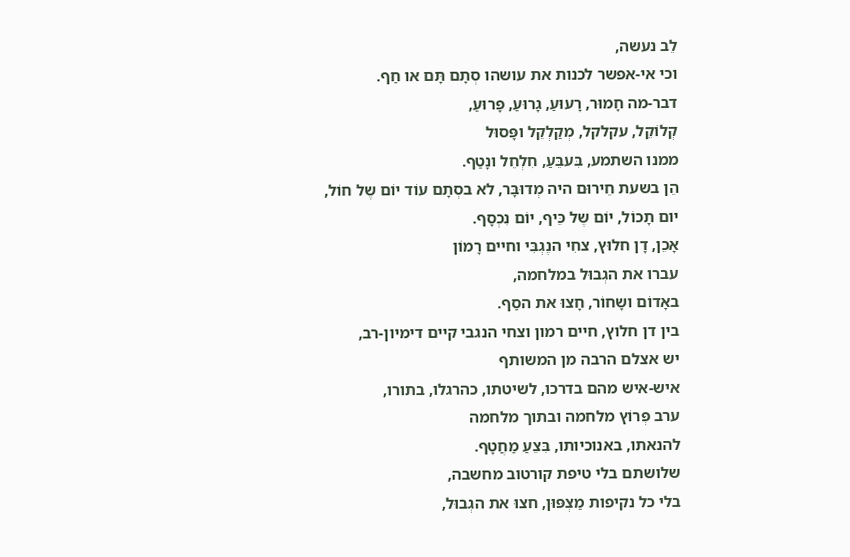לֵב נעשה,
וכי אי-אפשר לכנות את עושהו סְתָם תָּם או חַף.
דבר-מה חָמוּר, רָעוּעַ, גָרוּעַ, פָּרוּעַ,
קְלוֹקֵל, עקלקל, מְקַלְקֵל ופָּסוּל
ממנו השתמע, בִּעבֵּעַ, חִלְחֵל ונָטַף.
הֵן בשעת חֵירוּם היה מְדוּבָּר, לא בסְתָם עוֹד יוֹם שֶל חוֹל,
יום תָכוֹל, יוֹם שֶל כֵּיף, יוֹם נִכְסָף.
אָכֵן, דָן חלוּץ, צחִי הנֶגְבִּי וחיים רָמוֹן
עברו את הגְבוּל במלחמה,
באָדוֹם ושָחוֹר, חָצוּ את הסַף.
בין דן חלוץ, חיים רמון וצחי הנגבי קיים דימיון-רב,
יש אצלם הרבה מן המשותף
איש-איש מהם בדרכו, לשיטתו, כהרגלו, בתורו,
ערב פְּרוֹץ מלחמה ובתוך מלחמה
להנאתו, באנוכיותו, בִּצֵעַ מַחֲטָף.
שלושתם בלי טיפת קורטוב מחשבה,
בלי כל נקיפות מַצְפּוּן, חצוּ את הגְבוּל,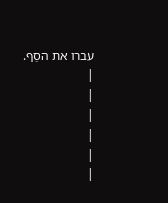עברו את הסַף.
|
|
|
|
|
|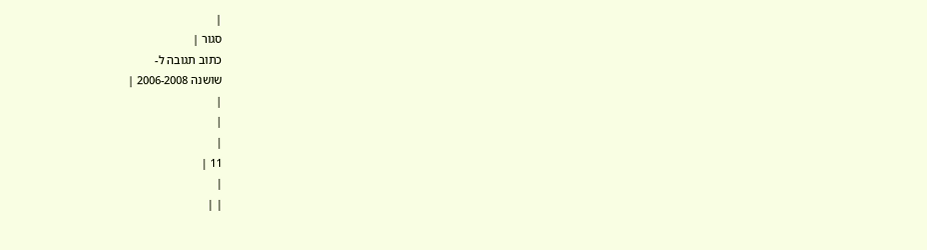|
סגור |
כתוב תגובה ל-
שושנה 2006-2008 |
|
|
|
11 |
|
| |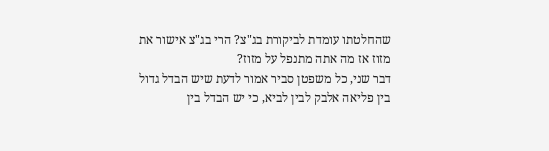שהחלטתו עומדת לביקורת בג"צ? הרי בג"צ אישור את מזוז אז מה אתה מתנפל על מזוז?
דבר שני, כל משפטן סביר אמור לדעת שיש הבדל גדול בין פליאה אלבק לבין לביא, כי יש הבדל בין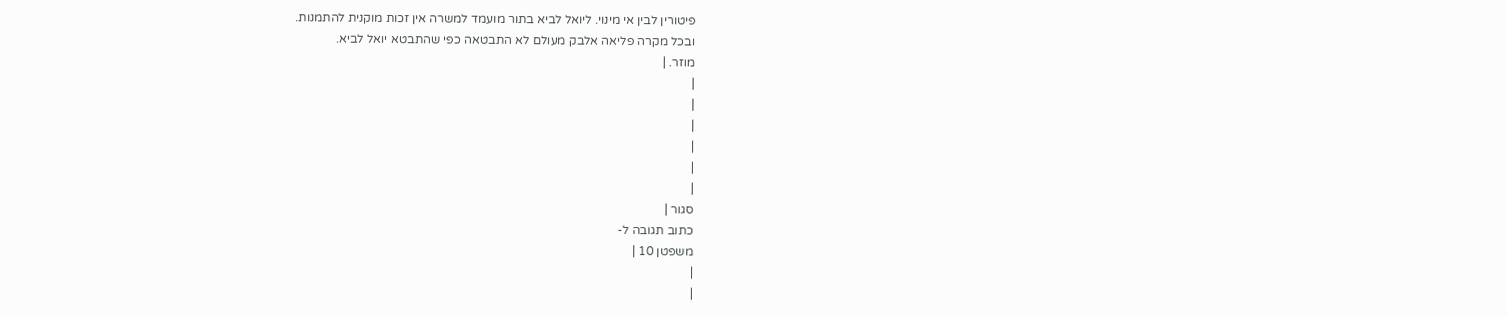פיטורין לבין אי מינוי. ליואל לביא בתור מועמד למשרה אין זכות מוקנית להתמנות.
ובכל מקרה פליאה אלבק מעולם לא התבטאה כפי שהתבטא יואל לביא.
מוזר. |
|
|
|
|
|
|
סגור |
כתוב תגובה ל-
משפטן 10 |
|
|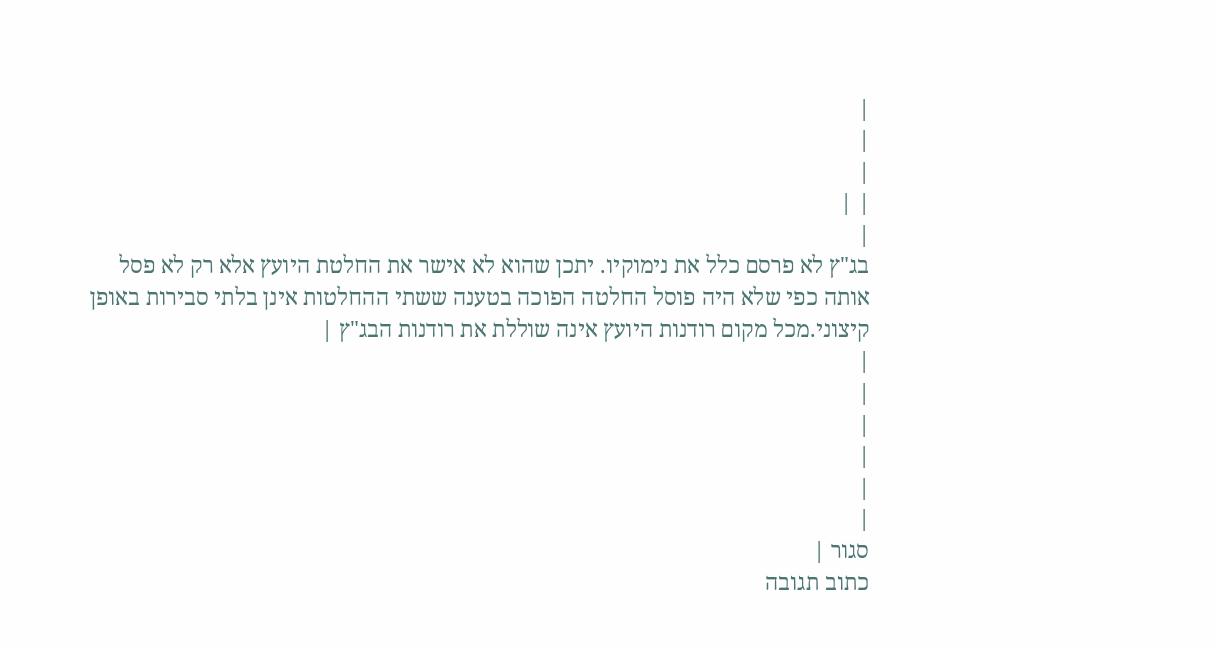|
|
|
| |
|
בג"ץ לא פרסם כלל את נימוקיו. יתכן שהוא לא אישר את החלטת היועץ אלא רק לא פסל אותה כפי שלא היה פוסל החלטה הפוכה בטענה ששתי ההחלטות אינן בלתי סבירות באופן קיצוני.מכל מקום רודנות היועץ אינה שוללת את רודנות הבג"ץ |
|
|
|
|
|
|
סגור |
כתוב תגובה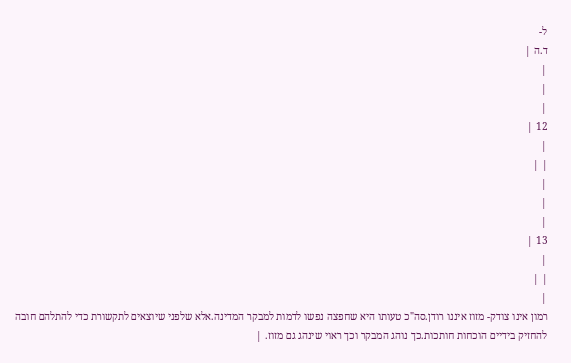ל-
ד.ה |
|
|
|
12 |
|
| |
|
|
|
13 |
|
| |
|
רמון אינו צודק- מזוז איננו רודן.סה"כ טעותו היא שחפצה נפשו לדמות למבקר המדינה.אלא שלפני שיוצאים לתקשורת כדי להתלהם חובה להחזיק בידיים הוכחות חותכות.כך נוהג המבקר וכך ראוי שינהג גם מזוז. |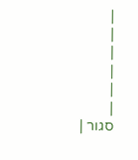|
|
|
|
|
|
סגור |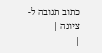כתוב תגובה ל-
ציונה |
|